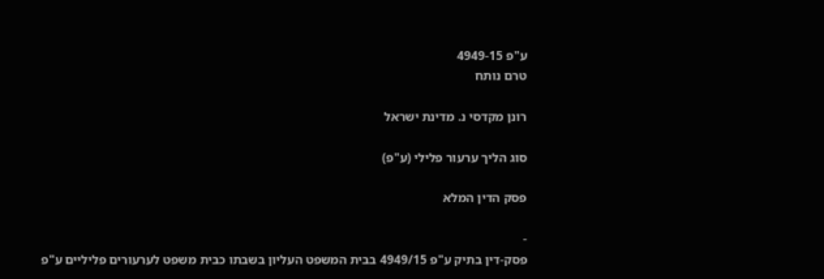ע"פ 4949-15
טרם נותח

רונן מקדסי נ. מדינת ישראל

סוג הליך ערעור פלילי (ע"פ)

פסק הדין המלא

-
פסק-דין בתיק ע"פ 4949/15 בבית המשפט העליון בשבתו כבית משפט לערעורים פליליים ע"פ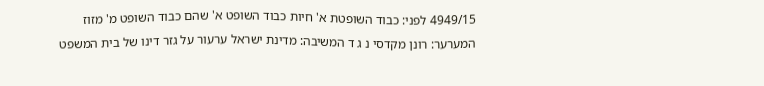4949/15 לפני: כבוד השופטת א' חיות כבוד השופט א' שהם כבוד השופט מ' מזוז המערער: רונן מקדסי נ ג ד המשיבה: מדינת ישראל ערעור על גזר דינו של בית המשפט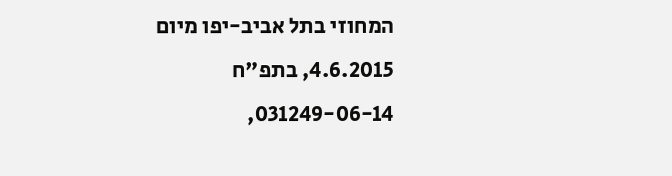המחוזי בתל אביב-יפו מיום 4.6.2015, בתפ"ח 031249-06-14,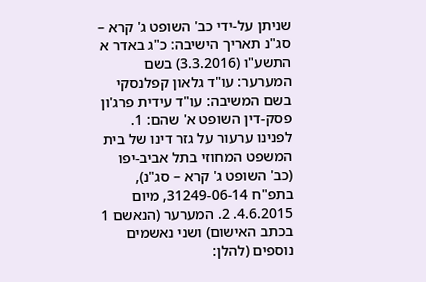שניתן על-ידי כב' השופט ג' קרא – סג"נ תאריך הישיבה: כ"ג באדר א התשע"ו (3.3.2016) בשם המערער: עו"ד גלאון קפלנסקי בשם המשיבה: עו"ד עידית פרג'ון פסק-דין השופט א' שהם: 1. לפנינו ערעור על גזר דינו של בית המשפט המחוזי בתל אביב-יפו (כב' השופט ג' קרא – סג"נ), בתפ"ח 31249-06-14, מיום 4.6.2015. 2. המערער (הנאשם 1 בכתב האישום) ושני נאשמים נוספים (להלן: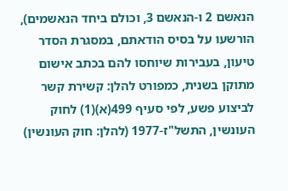הנאשם 2 ו-הנאשם 3, וכולם ביחד הנאשמים), הורשעו על בסיס הודאתם, במסגרת הסדר טיעון, בעבירות שיוחסו להם בכתב אישום מתוקן בשנית, כמפורט להלן: קשירת קשר לביצוע פשע, לפי סעיף 499(א)(1) לחוק העונשין, התשל"ז-1977 (להלן: חוק העונשין)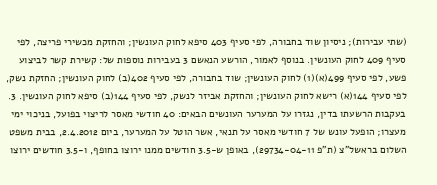(שתי עבירות); ניסיון שוד בחבורה, לפי סעיף 403 סיפא לחוק העונשין; והחזקת מכשירי פריצה, לפי סעיף 409 לחוק העונשין. בנוסף לאמור, הורשע הנאשם 3 בעבירות נוספות של: קשירת קשר לביצוע פשע, לפי סעיף 499(א)(1) לחוק העונשין; שוד בחבורה, לפי סעיף 402(ב) לחוק העונשין; החזקת נשק, לפי סעיף 144(א) רישא לחוק העונשין; והחזקת אביזר לנשק, לפי סעיף 144(ב) סיפא לחוק העונשין. 3. בעקבות הרשעתו בדין, נגזרו על המערער העונשים הבאים: 40 חודשי מאסר לריצוי בפועל, בניכוי ימי מעצרו; הופעל עונש של 7 חודשי מאסר על תנאי, אשר הוטל על המערער, ביום 2.4.2012, בבית משפט השלום בראשל"צ (ת"פ 29734-04-11), באופן ש-3.5 חודשים ממנו ירוצו בחופף, ו-3.5 חודשים ירוצו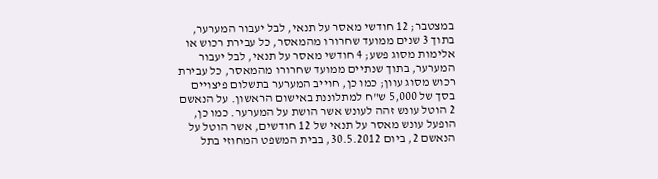במצטבר; 12 חודשי מאסר על תנאי, לבל יעבור המערער, בתוך 3 שנים ממועד שחרורו מהמאסר, כל עבירת רכוש או אלימות מסוג פשע; 4 חודשי מאסר על תנאי, לבל יעבור המערער, בתוך שנתיים ממועד שחרורו מהמאסר, כל עבירת רכוש מסוג עוון; כמו כן, חוייב המערער בתשלום פיצויים בסך של 5,000 ש"ח למתלוננת באישום הראשון. על הנאשם 2 הוטל עונש זהה לעונש אשר הושת על המערער. כמו כן, הופעל עונש מאסר על תנאי של 12 חודשים, אשר הוטל על הנאשם 2, ביום 30.5.2012, בבית המשפט המחוזי בתל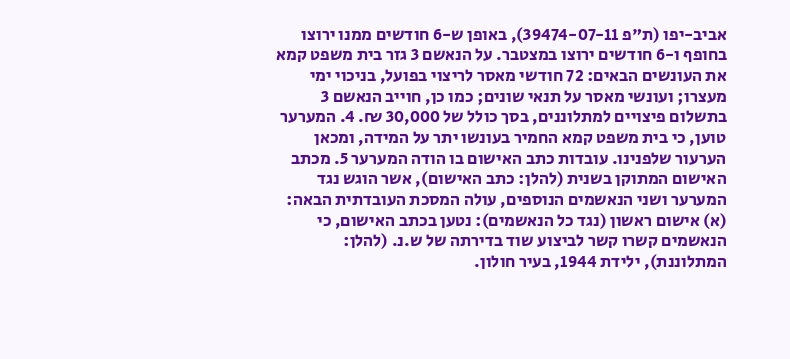אביב-יפו (ת"פ 39474-07-11), באופן ש-6 חודשים ממנו ירוצו בחופף ו-6 חודשים ירוצו במצטבר. על הנאשם 3 גזר בית משפט קמא את העונשים הבאים: 72 חודשי מאסר לריצוי בפועל, בניכוי ימי מעצרו; ועונשי מאסר על תנאי שונים; כמו כן, חוייב הנאשם 3 בתשלום פיצויים למתלוננים, בסך כולל של 30,000 ₪. 4. המערער טוען, כי בית משפט קמא החמיר בעונשו יתר על המידה, ומכאן הערעור שלפנינו. עובדות כתב האישום בו הודה המערער 5. מכתב האישום המתוקן בשנית (להלן: כתב האישום), אשר הוגש נגד המערער ושני הנאשמים הנוספים, עולה המסכת העובדתית הבאה: (א) אישום ראשון (נגד כל הנאשמים): נטען בכתב האישום, כי הנאשמים קשרו קשר לביצוע שוד בדירתה של ש.נ. (להלן: המתלוננת), ילידת 1944, בעיר חולון.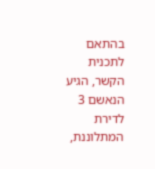בהתאם לתכנית הקשר, הגיע הנאשם 3 לדירת המתלוננת,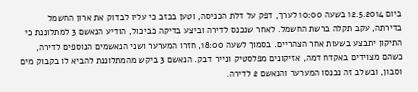ביום 12.5.2014 בשעה 10:00 לערך, דפק על דלת הכניסה, וטען בכזב כי עליו לבדוק את ארון החשמל בדירתה, עקב תקלה ברשת החשמל. לאחר שנכנס לדירה וביצע בדיקה כביכול, הודיע הנאשם 3 למתלוננת כי התיקון יתבצע בשעות אחר הצהריים. בסמוך לשעה 18:00, חזרו המערער ושני הנאשמים הנוספים לדירה, כשהם מצוידים באקדח דמה, אזיקונים מפלסטיק ונייר דבק. הנאשם 3 ביקש מהמתלוננת להביא לו בקבוק מים וסבון, ובשלב זה נכנסו המערער והנאשם 2 לדירה.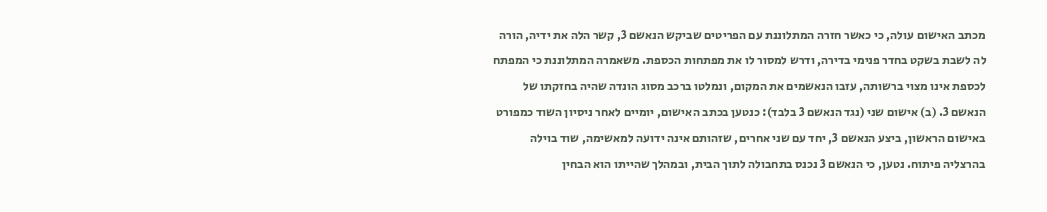מכתב האישום עולה, כי כאשר חזרה המתלוננת עם הפריטים שביקש הנאשם 3, קשר הלה את ידיה, הורה לה לשבת בשקט בחדר פנימי בדירה, ודרש למסור לו את מפתחות הכספת. משאמרה המתלוננת כי המפתח לכספת אינו מצוי ברשותה, עזבו הנאשמים את המקום, ונמלטו ברכב מסוג הונדה שהיה בחזקתו של הנאשם 3. (ב) אישום שני (נגד הנאשם 3 בלבד): כנטען בכתב האישום, יומיים לאחר ניסיון השוד כמפורט באישום הראשון, ביצע הנאשם 3, יחד עם שני אחרים, שזהותם אינה ידועה למאשימה, שוד בוילה בהרצליה פיתוח. נטען, כי הנאשם 3 נכנס בתחבולה לתוך הבית, ובמהלך שהייתו הוא הבחין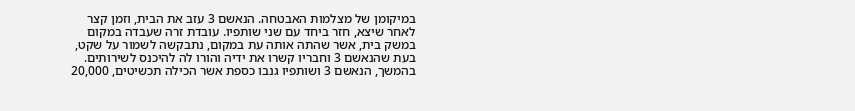במיקומן של מצלמות האבטחה. הנאשם 3 עזב את הבית, וזמן קצר לאחר שיצא, חזר ביחד עם שני שותפיו. עובדת זרה שעבדה במקום במשק בית, אשר שהתה אותה עת במקום, נתבקשה לשמור על שקט, בעת שהנאשם 3 וחבריו קשרו את ידיה והורו לה להיכנס לשירותים. בהמשך, הנאשם 3 ושותפיו גנבו כספת אשר הכילה תכשיטים, 20,000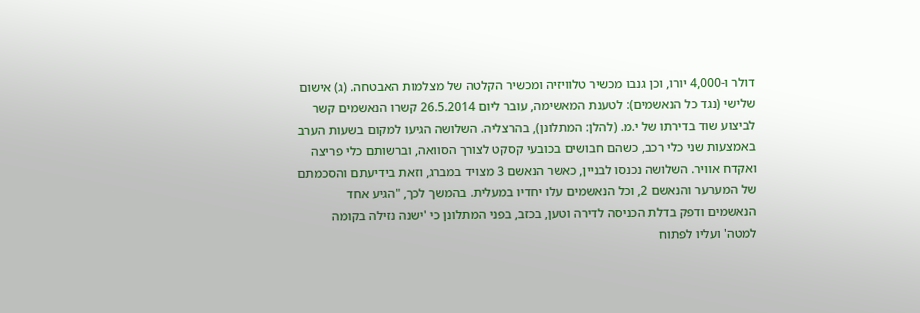דולר ו-4,000 יורו, וכן גנבו מכשיר טלוויזיה ומכשיר הקלטה של מצלמות האבטחה. (ג) אישום שלישי (נגד כל הנאשמים): לטענת המאשימה, עובר ליום 26.5.2014 קשרו הנאשמים קשר לביצוע שוד בדירתו של י.מ. (להלן: המתלונן), בהרצליה. השלושה הגיעו למקום בשעות הערב באמצעות שני כלי רכב, כשהם חבושים בכובעי קסקט לצורך הסוואה, וברשותם כלי פריצה ואקדח אוויר. השלושה נכנסו לבניין, כאשר הנאשם 3 מצויד במברג, וזאת בידיעתם והסכמתם של המערער והנאשם 2, וכל הנאשמים עלו יחדיו במעלית. בהמשך לכך, "הגיע אחד הנאשמים ודפק בדלת הכניסה לדירה וטען, בכזב, בפני המתלונן כי 'ישנה נזילה בקומה למטה' ועליו לפתוח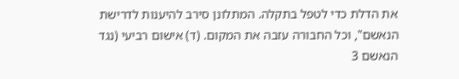את הדלת כדי לטפל בתקלה. המתלונן סירב להיענות לדרישת הנאשם", וכל החבורה עזבה את המקום. (ד) אישום רביעי (נגד הנאשם 3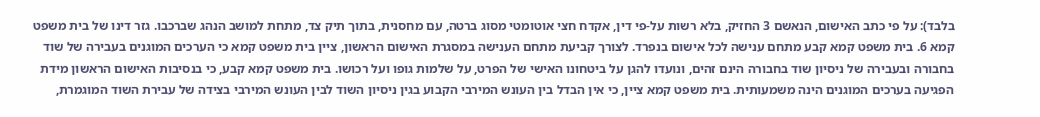בלבד): על פי כתב האישום, הנאשם 3 החזיק, בלא רשות על-פי דין, אקדח חצי אוטומטי מסוג ברטה, עם מחסנית, בתוך תיק צד, מתחת למושב הנהג שברכבו. גזר דינו של בית משפט קמא 6. בית משפט קמא קבע מתחם ענישה לכל אישום בנפרד. לצורך קביעת מתחם הענישה במסגרת האישום הראשון, ציין בית משפט קמא כי הערכים המוגנים בעבירה של שוד בחבורה ובעבירה של ניסיון שוד בחבורה הינם זהים, ונועדו להגן על ביטחונו האישי של הפרט, על שלמות גופו ועל רכושו. בית משפט קמא קבע, כי בנסיבות האישום הראשון מידת הפגיעה בערכים המוגנים הינה משמעותית. בית משפט קמא ציין, כי אין הבדל בין העונש המירבי הקבוע בגין ניסיון השוד לבין העונש המירבי בצידה של עבירת השוד המוגמרת,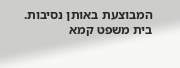המבוצעת באותן נסיבות. בית משפט קמא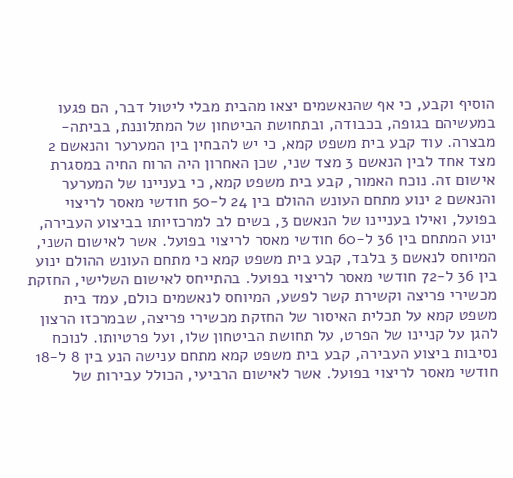הוסיף וקבע, כי אף שהנאשמים יצאו מהבית מבלי ליטול דבר, הם פגעו במעשיהם בגופה, בכבודה, ובתחושת הביטחון של המתלוננת, בביתה-מבצרה. עוד קבע בית משפט קמא, כי יש להבחין בין המערער והנאשם 2 מצד אחד לבין הנאשם 3 מצד שני, שכן האחרון היה הרוח החיה במסגרת אישום זה. נוכח האמור, קבע בית משפט קמא, כי בעניינו של המערער והנאשם 2 ינוע מתחם העונש ההולם בין 24 ל-50 חודשי מאסר לריצוי בפועל, ואילו בעניינו של הנאשם 3, בשים לב למרכזיותו בביצוע העבירה, ינוע המתחם בין 36 ל-60 חודשי מאסר לריצוי בפועל. אשר לאישום השני, המיוחס לנאשם 3 בלבד, קבע בית משפט קמא כי מתחם העונש ההולם ינוע בין 36 ל-72 חודשי מאסר לריצוי בפועל. בהתייחס לאישום השלישי, החזקת מכשירי פריצה וקשירת קשר לפשע, המיוחס לנאשמים כולם, עמד בית משפט קמא על תכלית האיסור של החזקת מכשירי פריצה, שבמרכזו הרצון להגן על קניינו של הפרט, על תחושת הביטחון שלו, ועל פרטיותו. לנוכח נסיבות ביצוע העבירה, קבע בית משפט קמא מתחם ענישה הנע בין 8 ל-18 חודשי מאסר לריצוי בפועל. אשר לאישום הרביעי, הכולל עבירות של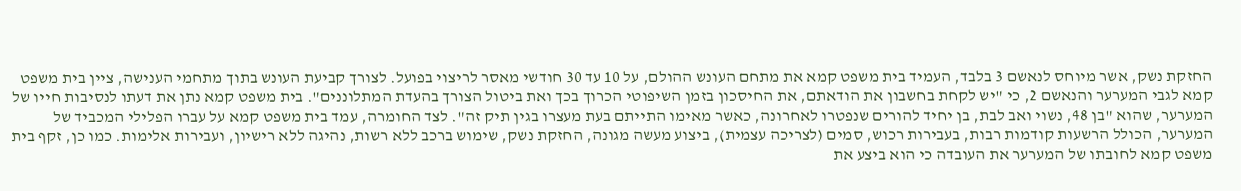החזקת נשק, אשר מיוחס לנאשם 3 בלבד, העמיד בית משפט קמא את מתחם העונש ההולם, על 10 עד 30 חודשי מאסר לריצוי בפועל. לצורך קביעת העונש בתוך מתחמי הענישה, ציין בית משפט קמא לגבי המערער והנאשם 2, כי "יש לקחת בחשבון את הודאתם, את החיסכון בזמן השיפוטי הכרוך בכך ואת ביטול הצורך בהעדת המתלוננים". בית משפט קמא נתן את דעתו לנסיבות חייו של המערער, שהוא "בן 48, נשוי ואב לבת, בן יחיד להורים שנפטרו לאחרונה, כאשר מאימו התייתם בעת מעצרו בגין תיק זה". לצד החומרה, עמד בית משפט קמא על עברו הפלילי המכביד של המערער, הכולל הרשעות קודמות רבות, בעבירות רכוש, סמים (לצריכה עצמית), ביצוע מעשה מגונה, החזקת נשק, שימוש ברכב ללא רשות, נהיגה ללא רישיון, ועבירות אלימות. כמו כן, זקף בית משפט קמא לחובתו של המערער את העובדה כי הוא ביצע את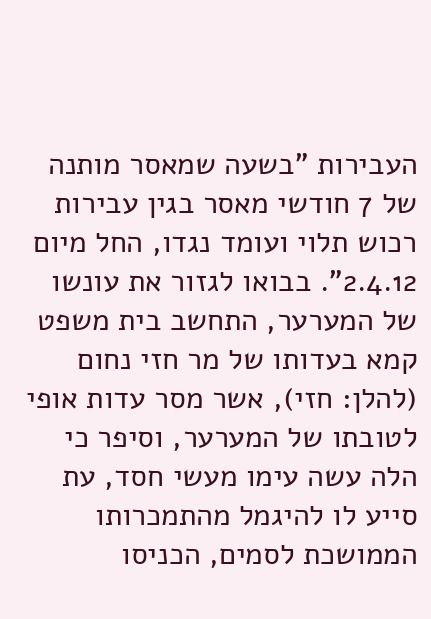העבירות "בשעה שמאסר מותנה של 7 חודשי מאסר בגין עבירות רכוש תלוי ועומד נגדו, החל מיום 2.4.12". בבואו לגזור את עונשו של המערער, התחשב בית משפט קמא בעדותו של מר חזי נחום (להלן: חזי), אשר מסר עדות אופי לטובתו של המערער, וסיפר כי הלה עשה עימו מעשי חסד, עת סייע לו להיגמל מהתמכרותו הממושכת לסמים, הכניסו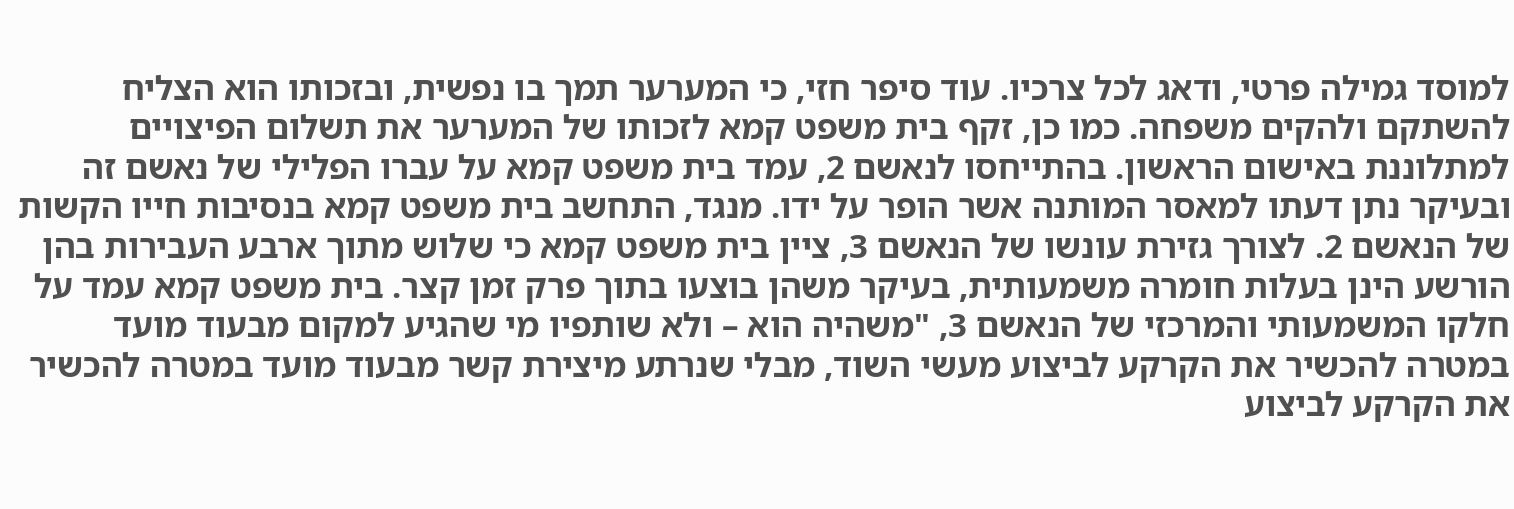למוסד גמילה פרטי, ודאג לכל צרכיו. עוד סיפר חזי, כי המערער תמך בו נפשית, ובזכותו הוא הצליח להשתקם ולהקים משפחה. כמו כן, זקף בית משפט קמא לזכותו של המערער את תשלום הפיצויים למתלוננת באישום הראשון. בהתייחסו לנאשם 2, עמד בית משפט קמא על עברו הפלילי של נאשם זה ובעיקר נתן דעתו למאסר המותנה אשר הופר על ידו. מנגד, התחשב בית משפט קמא בנסיבות חייו הקשות של הנאשם 2. לצורך גזירת עונשו של הנאשם 3, ציין בית משפט קמא כי שלוש מתוך ארבע העבירות בהן הורשע הינן בעלות חומרה משמעותית, בעיקר משהן בוצעו בתוך פרק זמן קצר. בית משפט קמא עמד על חלקו המשמעותי והמרכזי של הנאשם 3, "משהיה הוא – ולא שותפיו מי שהגיע למקום מבעוד מועד במטרה להכשיר את הקרקע לביצוע מעשי השוד, מבלי שנרתע מיצירת קשר מבעוד מועד במטרה להכשיר את הקרקע לביצוע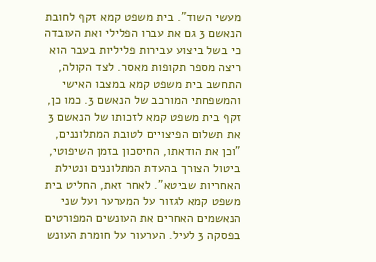מעשי השוד". בית משפט קמא זקף לחובת הנאשם 3 גם את עברו הפלילי ואת העובדה כי בשל ביצוע עבירות פליליות בעבר הוא ריצה מספר תקופות מאסר. לצד הקולה, התחשב בית משפט קמא במצבו האישי והמשפחתי המורכב של הנאשם 3. כמו כן, זקף בית משפט קמא לזכותו של הנאשם 3 את תשלום הפיצויים לטובת המתלוננים, "וכן את הודאתו, החיסכון בזמן השיפוטי, ביטול הצורך בהעדת המתלוננים ונטילת האחריות שביטא". לאחר זאת, החליט בית משפט קמא לגזור על המערער ועל שני הנאשמים האחרים את העונשים המפורטים בפסקה 3 לעיל. הערעור על חומרת העונש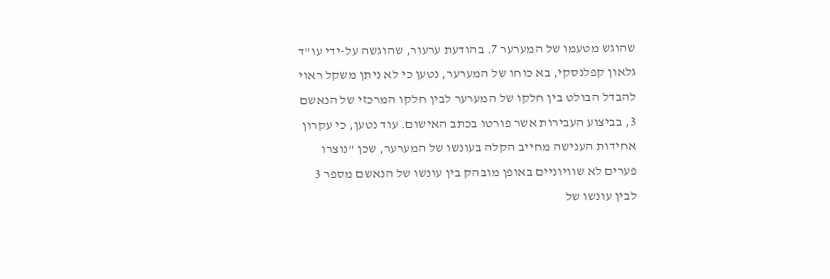שהוגש מטעמו של המערער 7. בהודעת ערעור, שהוגשה על-ידי עו"ד גלאון קפלנסקי, בא כוחו של המערער, נטען כי לא ניתן משקל ראוי להבדל הבולט בין חלקו של המערער לבין חלקו המרכזי של הנאשם 3, בביצוע העבירות אשר פורטו בכתב האישום. עוד נטען, כי עקרון אחידות הענישה מחייב הקלה בעונשו של המערער, שכן "נוצרו פערים לא שוויוניים באופן מובהק בין עונשו של הנאשם מספר 3 לבין עונשו של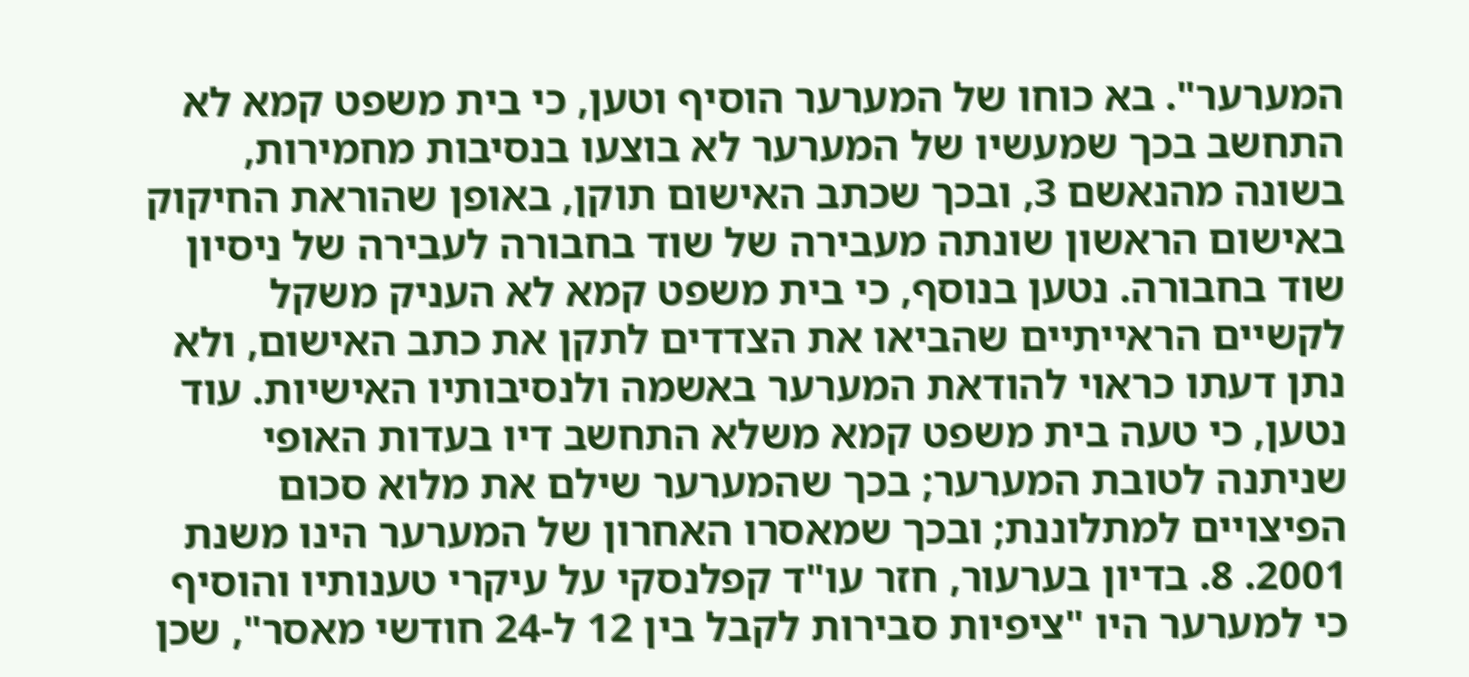המערער". בא כוחו של המערער הוסיף וטען, כי בית משפט קמא לא התחשב בכך שמעשיו של המערער לא בוצעו בנסיבות מחמירות, בשונה מהנאשם 3, ובכך שכתב האישום תוקן, באופן שהוראת החיקוק באישום הראשון שונתה מעבירה של שוד בחבורה לעבירה של ניסיון שוד בחבורה. נטען בנוסף, כי בית משפט קמא לא העניק משקל לקשיים הראייתיים שהביאו את הצדדים לתקן את כתב האישום, ולא נתן דעתו כראוי להודאת המערער באשמה ולנסיבותיו האישיות. עוד נטען, כי טעה בית משפט קמא משלא התחשב דיו בעדות האופי שניתנה לטובת המערער; בכך שהמערער שילם את מלוא סכום הפיצויים למתלוננת; ובכך שמאסרו האחרון של המערער הינו משנת 2001. 8. בדיון בערעור, חזר עו"ד קפלנסקי על עיקרי טענותיו והוסיף כי למערער היו "ציפיות סבירות לקבל בין 12 ל-24 חודשי מאסר", שכן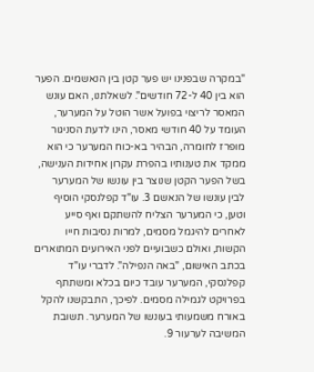"במקרה שבפנינו יש פער קטן בין הנאשמים. הפער הוא בין 40 ל-72 חודשים". לשאלתנו, האם עונש המאסר לריצוי בפועל אשר הוטל על המערער, העומד על 40 חודשי מאסר, הינו לדעת הסניגור מופרז לחומרה, הבהיר בא-כוח המערער כי הוא ממקד את טענותיו בהפרת עקרון אחידות הענישה, בשל הפער הקטן שנוצר בין עונשו של המערער לבין עונשו של הנאשם 3. עו"ד קפלנסקי הוסיף וטען, כי המערער הצליח להשתקם ואף סייע לאחרים להיגמל מסמים, למרות נסיבות חייו הקשות, ואולם כשבועיים לפני האירועים המתוארים בכתב האישום, "באה הנפילה". לדברי עו"ד קפלנסקי, המערער עובד כיום בכלא ומשתתף בפרויקט לגמילה מסמים. לפיכך, התבקשנו להקל באורח משמעותי בעונשו של המערער. תשובת המשיבה לערעור 9.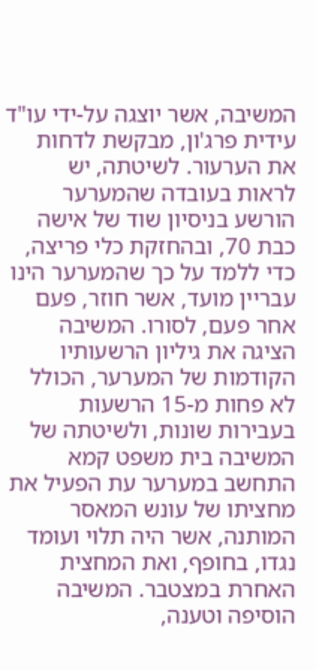המשיבה, אשר יוצגה על-ידי עו"ד עידית פרג'ון, מבקשת לדחות את הערעור. לשיטתה, יש לראות בעובדה שהמערער הורשע בניסיון שוד של אישה כבת 70, ובהחזקת כלי פריצה, כדי ללמד על כך שהמערער הינו עבריין מועד, אשר חוזר, פעם אחר פעם, לסורו. המשיבה הציגה את גיליון הרשעותיו הקודמות של המערער, הכולל לא פחות מ-15 הרשעות בעבירות שונות, ולשיטתה של המשיבה בית משפט קמא התחשב במערער עת הפעיל את מחציתו של עונש המאסר המותנה, אשר היה תלוי ועומד נגדו, בחופף, ואת המחצית האחרת במצטבר. המשיבה הוסיפה וטענה,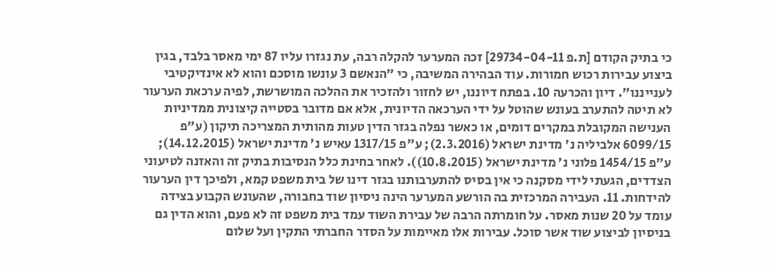כי בתיק הקודם [ת.פ 29734-04-11] זכה המערער להקלה רבה, עת נגזרו עליו 87 ימי מאסר בלבד, בגין ביצוע עבירות רכוש חמורות. עוד הבהירה המשיבה, כי "הנאשם 3 עונשו מוסכם והוא לא אינדיקטיבי לענייננו". דיון והכרעה 10. בפתח דיוננו, יש לחזור ולהזכיר את ההלכה המושרשת, לפיה ערכאת הערעור לא תיטה להתערב בעונש שהוטל על ידי הערכאה הדיונית, אלא אם מדובר בסטייה קיצונית ממדיניות הענישה המקובלת במקרים דומים, או כאשר נפלה בגזר הדין טעות מהותית המצריכה תיקון (ע"פ 6099/15 אלביליה נ' מדינת ישראל (2.3.2016); ע"פ 1317/15 עאיש נ' מדינת ישראל (14.12.2015); ע"פ 1454/15 פלוני נ' מדינת ישראל (10.8.2015)). לאחר בחינת כלל הנסיבות בתיק זה והאזנה לטיעוני הצדדים, הגעתי לידי מסקנה כי אין בסיס להתערבותנו בגזר דינו של בית משפט קמא, ולפיכך דין הערעור להידחות. 11. העבירה המרכזית בה הורשע המערער הינה ניסיון שוד בחבורה, שהעונש הקבוע בצידה עומד על 20 שנות מאסר. על חומרתה הרבה של עבירת השוד עמד בית משפט זה לא פעם, והוא הדין גם בניסיון לביצוע שוד אשר סוכל. עבירות אלו מאיימות על הסדר החברתי התקין ועל שלום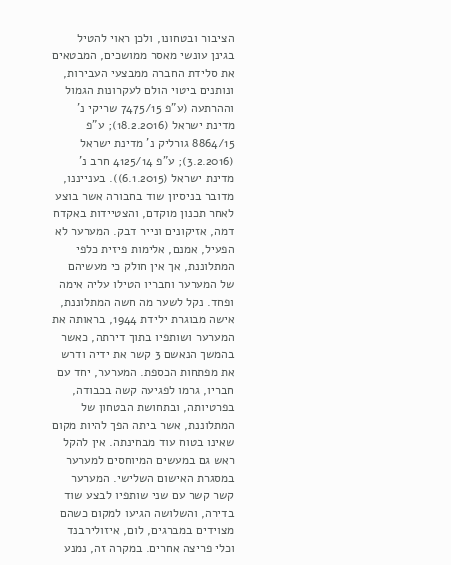הציבור ובטחונו, ולכן ראוי להטיל בגינן עונשי מאסר ממושכים, המבטאים את סלידת החברה ממבצעי העבירות, ונותנים ביטוי הולם לעקרונות הגמול וההרתעה (ע"פ 7475/15 שריקי נ' מדינת ישראל (18.2.2016); ע"פ 8864/15 גורליק נ' מדינת ישראל (3.2.2016); ע"פ 4125/14 חרב נ' מדינת ישראל (6.1.2015)). בענייננו, מדובר בניסיון שוד בחבורה אשר בוצע לאחר תכנון מוקדם, והצטיידות באקדח דמה, אזיקונים ונייר דבק. המערער לא הפעיל, אמנם, אלימות פיזית כלפי המתלוננת, אך אין חולק כי מעשיהם של המערער וחבריו הטילו עליה אימה ופחד. נקל לשער מה חשה המתלוננת, אישה מבוגרת ילידת 1944, בראותה את המערער ושותפיו בתוך דירתה, כאשר בהמשך הנאשם 3 קשר את ידיה ודרש את מפתחות הכספת. המערער, יחד עם חבריו, גרמו לפגיעה קשה בכבודה, בפרטיותה, ובתחושת הבטחון של המתלוננת, אשר ביתה הפך להיות מקום שאינו בטוח עוד מבחינתה. אין להקל ראש גם במעשים המיוחסים למערער במסגרת האישום השלישי. המערער קשר קשר עם שני שותפיו לבצע שוד בדירה, והשלושה הגיעו למקום כשהם מצוידים במברגים, לום, איזולירבנד וכלי פריצה אחרים. במקרה זה, נמנע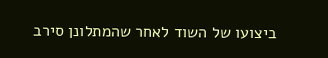ביצועו של השוד לאחר שהמתלונן סירב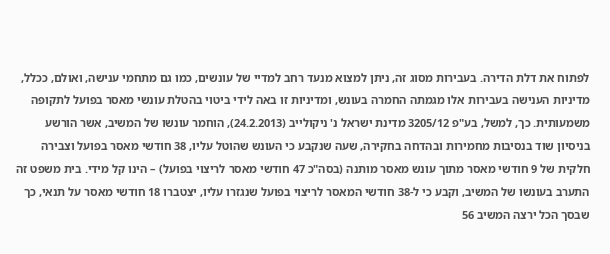לפתוח את דלת הדירה. בעבירות מסוג זה, ניתן למצוא מנעד רחב למדיי של עונשים, כמו גם מתחמי ענישה, ואולם, ככלל, מדיניות הענישה בעבירות אלו מגמתה החמרה בעונש, ומדיניות זו באה לידי ביטוי בהטלת עונשי מאסר בפועל לתקופה משמעותית. כך, למשל, בע"פ 3205/12 מדינת ישראל נ' ניקולייב (24.2.2013), הוחמר עונשו של המשיב, אשר הורשע בניסיון שוד בנסיבות מחמירות ובהדחה בחקירה, שעה שנקבע כי העונש שהוטל עליו, 38 חודשי מאסר בפועל וצבירה חלקית של 9 חודשי מאסר מתוך עונש מאסר מותנה (בסה"כ 47 חודשי מאסר לריצוי בפועל) – הינו קל מידי. בית משפט זה התערב בעונשו של המשיב, וקבע כי ל-38 חודשי המאסר לריצוי בפועל שנגזרו עליו, יצטברו 18 חודשי מאסר על תנאי, כך שבסך הכל ירצה המשיב 56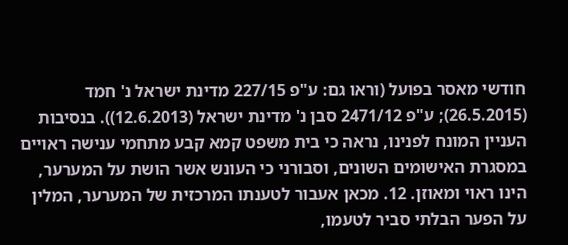חודשי מאסר בפועל (וראו גם: ע"פ 227/15 מדינת ישראל נ' חמד (26.5.2015); ע"פ 2471/12 סבן נ' מדינת ישראל (12.6.2013)). בנסיבות העניין המונח לפנינו, נראה כי בית משפט קמא קבע מתחמי ענישה ראויים במסגרת האישומים השונים, וסבורני כי העונש אשר הושת על המערער, הינו ראוי ומאוזן. 12. מכאן אעבור לטענתו המרכזית של המערער, המלין על הפער הבלתי סביר לטעמו,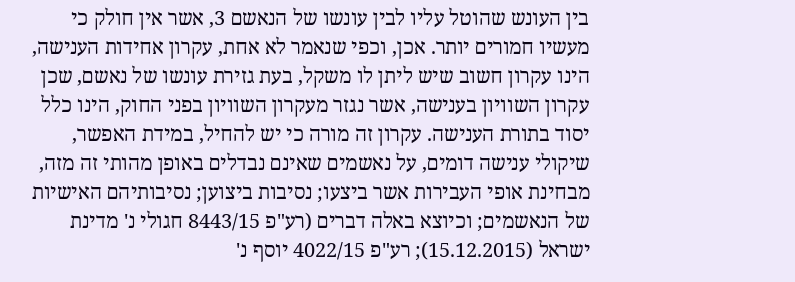בין העונש שהוטל עליו לבין עונשו של הנאשם 3, אשר אין חולק כי מעשיו חמורים יותר. אכן, וכפי שנאמר לא אחת, עקרון אחידות הענישה, הינו עקרון חשוב שיש ליתן לו משקל, בעת גזירת עונשו של נאשם, שכן עקרון השוויון בענישה, אשר נגזר מעקרון השוויון בפני החוק, הינו כלל יסוד בתורת הענישה. עקרון זה מורה כי יש להחיל, במידת האפשר, שיקולי ענישה דומים, על נאשמים שאינם נבדלים באופן מהותי זה מזה, מבחינת אופי העבירות אשר ביצעו; נסיבות ביצוען; נסיבותיהם האישיות של הנאשמים; וכיוצא באלה דברים (רע"פ 8443/15 חגולי נ' מדינת ישראל (15.12.2015); רע"פ 4022/15 יוסף נ'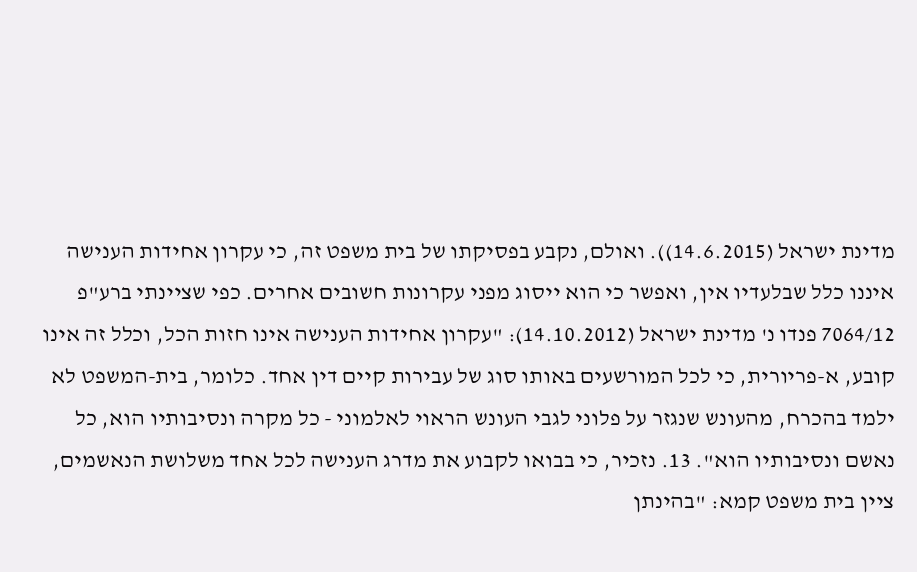מדינת ישראל (14.6.2015)). ואולם, נקבע בפסיקתו של בית משפט זה, כי עקרון אחידות הענישה איננו כלל שבלעדיו אין, ואפשר כי הוא ייסוג מפני עקרונות חשובים אחרים. כפי שציינתי ברע"פ 7064/12 פנדו נ' מדינת ישראל (14.10.2012): "עקרון אחידות הענישה אינו חזות הכל, וכלל זה אינו קובע, א-פריורית, כי לכל המורשעים באותו סוג של עבירות קיים דין אחד. כלומר, בית-המשפט לא ילמד בהכרח, מהעונש שנגזר על פלוני לגבי העונש הראוי לאלמוני - כל מקרה ונסיבותיו הוא, כל נאשם ונסיבותיו הוא". 13. נזכיר, כי בבואו לקבוע את מדרג הענישה לכל אחד משלושת הנאשמים, ציין בית משפט קמא: "בהינתן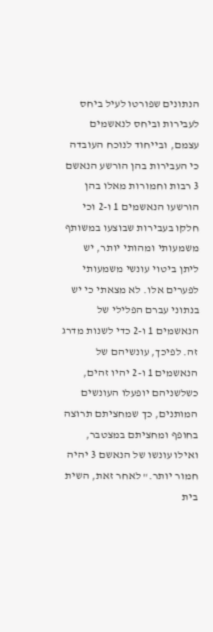הנתונים שפורטו לעיל ביחס לעבירות וביחס לנאשמים עצמם, ובייחוד לנוכח העובדה כי העבירות בהן הורשע הנאשם 3 רבות וחמורות מאלו בהן הורשעו הנאשמים 1 ו-2 וכי חלקו בעבירות שבוצעו במשותף משמעותי ומהותי יותר, יש ליתן ביטוי עונשי משמעותי לפערים אלו. לא מצאתי כי יש בנתוני עברם הפלילי של הנאשמים 1 ו-2 כדי לשנות מדרג זה. לפיכך, עונשיהם של הנאשמים 1 ו-2 יהיו זהים, כשלשניהם יופעלו העונשים המותנים, כך שמחציתם תרוצה בחופף ומחציתם במצטבר, ואילו עונשו של הנאשם 3 יהיה חמור יותר." לאחר זאת, השית בית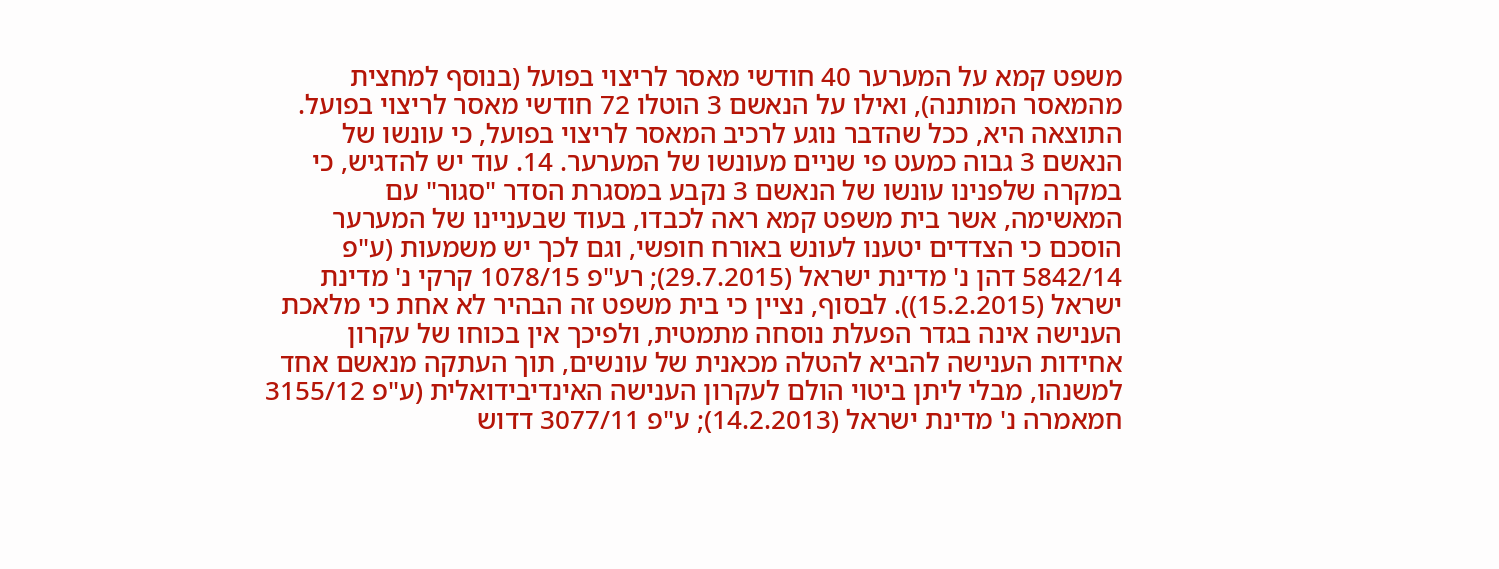משפט קמא על המערער 40 חודשי מאסר לריצוי בפועל (בנוסף למחצית מהמאסר המותנה), ואילו על הנאשם 3 הוטלו 72 חודשי מאסר לריצוי בפועל. התוצאה היא, ככל שהדבר נוגע לרכיב המאסר לריצוי בפועל, כי עונשו של הנאשם 3 גבוה כמעט פי שניים מעונשו של המערער. 14. עוד יש להדגיש, כי במקרה שלפנינו עונשו של הנאשם 3 נקבע במסגרת הסדר "סגור" עם המאשימה, אשר בית משפט קמא ראה לכבדו, בעוד שבעניינו של המערער הוסכם כי הצדדים יטענו לעונש באורח חופשי, וגם לכך יש משמעות (ע"פ 5842/14 דהן נ' מדינת ישראל (29.7.2015); רע"פ 1078/15 קרקי נ' מדינת ישראל (15.2.2015)). לבסוף, נציין כי בית משפט זה הבהיר לא אחת כי מלאכת הענישה אינה בגדר הפעלת נוסחה מתמטית, ולפיכך אין בכוחו של עקרון אחידות הענישה להביא להטלה מכאנית של עונשים, תוך העתקה מנאשם אחד למשנהו, מבלי ליתן ביטוי הולם לעקרון הענישה האינדיבידואלית (ע"פ 3155/12 חמאמרה נ' מדינת ישראל (14.2.2013); ע"פ 3077/11 דדוש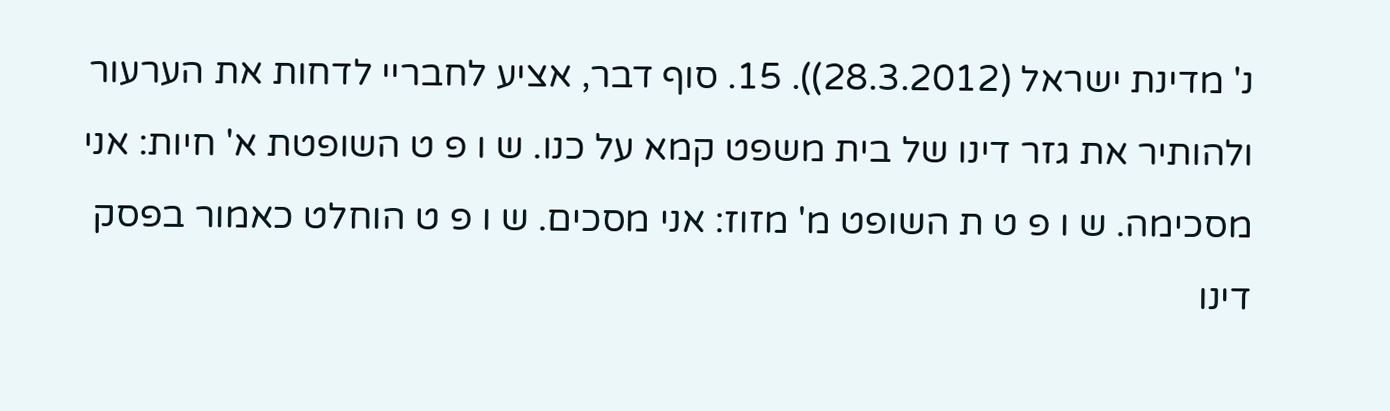נ' מדינת ישראל (28.3.2012)). 15. סוף דבר, אציע לחבריי לדחות את הערעור ולהותיר את גזר דינו של בית משפט קמא על כנו. ש ו פ ט השופטת א' חיות: אני מסכימה. ש ו פ ט ת השופט מ' מזוז: אני מסכים. ש ו פ ט הוחלט כאמור בפסק דינו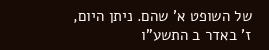של השופט א' שהם. ניתן היום, ז' באדר ב התשע"ו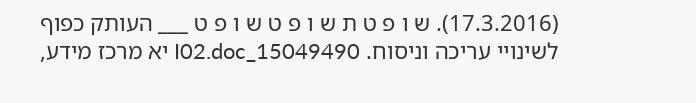(17.3.2016). ש ו פ ט ת ש ו פ ט ש ו פ ט ___ העותק כפוף לשינויי עריכה וניסוח. 15049490_I02.doc יא מרכז מידע,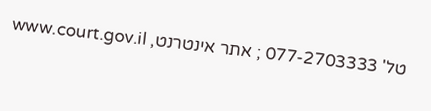טל' 077-2703333 ; אתר אינטרנט, www.court.gov.il